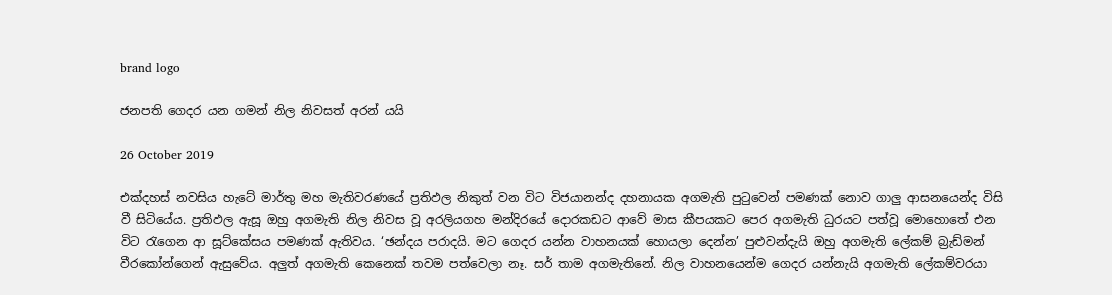brand logo

ජනපති ගෙදර යන ගමන් නිල නිවසත් අරන් යයි

26 October 2019

එක්දහස් නවසිය හැටේ මාර්තු මහ මැතිවරණයේ ප්‍රතිඵල නිකුත් වන විට විජයානන්ද දහනායක අගමැති පුටුවෙන් පමණක් නොව ගාලු ආසනයෙන්ද විසි වී සිටියේය. ප්‍රතිඵල ඇසූ ඔහු අගමැති නිල නිවස වූ අරලියගහ මන්දිරයේ දොරකඩට ආවේ මාස කීපයකට පෙර අගමැති ධුරයට පත්වූ මොහොතේ එන විට රැගෙන ආ සූට්කේසය පමණක් ඇතිවය. ‘ඡන්දය පරාදයි. මට ගෙදර යන්න වාහනයක් හොයලා දෙන්න’ පුළුවන්දැයි ඔහු අගමැති ලේකම් බ්‍රැඩ්මන් වීරකෝන්ගෙන් ඇසුවේය. අලුත් අගමැති කෙනෙක් තවම පත්වෙලා නෑ. සර් තාම අගමැතිනේ. නිල වාහනයෙන්ම ගෙදර යන්නැයි අගමැති ලේකම්වරයා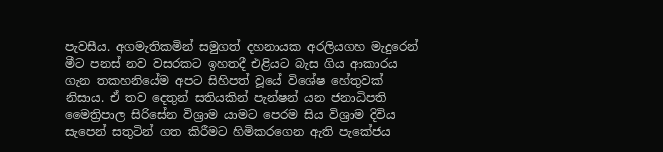පැවසීය. අගමැතිකමින් සමුගත් දහනායක අරලියගහ මැදුරෙන් මීට පනස් නව වසරකට ඉහතදී එළියට බැස ගිය ආකාරය ගැන තකහනියේම අපට සිහිපත් වූයේ විශේෂ හේතුවක් නිසාය. ඒ තව දෙතුන් සතියකින් පැන්ෂන් යන ජනාධිපති මෛත්‍රිපාල සිරිසේන විශ්‍රාම යාමට පෙරම සිය විශ්‍රාම දිවිය සැපෙන් සතුටින් ගත කිරීමට හිමිකරගෙන ඇති පැකේජය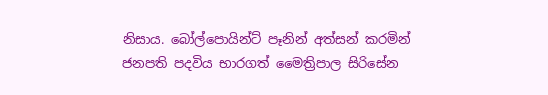නිසාය. බෝල්පොයින්ට් පෑනින් අත්සන් කරමින් ජනපති පදවිය භාරගත් මෛත්‍රිපාල සිරිසේන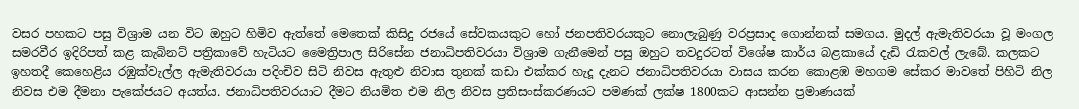වසර පහකට පසු විශ්‍රාම යන විට ඔහුට හිමිව ඇත්තේ මෙතෙක් කිසිදු රජයේ සේවකයකුට හෝ ජනපතිවරයකුට නොලැබුණු වරප්‍රසාද ගොන්නක් සමගය. මුදල් ඇමැතිවරයා වූ මංගල සමරවීර ඉදිරිපත් කළ කැබිනට් පත්‍රිකාවේ හැටියට මෛත්‍රිපාල සිරිසේන ජනාධිපතිවරයා විශ්‍රාම ගැනීමෙන් පසු ඔහුට තවදුරටත් විශේෂ කාර්ය බළකායේ දැඩි රැකවල් ලැබේ. කලකට ඉහතදී කෙහෙළිය රඹුක්වැල්ල ඇමැතිවරයා පදිංචිව සිටි නිවස ඇතුළු නිවාස තුනක් කඩා එක්කර හැදූ දැනට ජනාධිපතිවරයා වාසය කරන කොළඹ මහගම සේකර මාවතේ පිහිටි නිල නිවස එම දීමනා පැකේජයට අයත්ය. ජනාධිපතිවරයාට දීමට නියමිත එම නිල නිවස ප්‍රතිසංස්කරණයට පමණක් ලක්ෂ 1800කට ආසන්න ප්‍රමාණයක්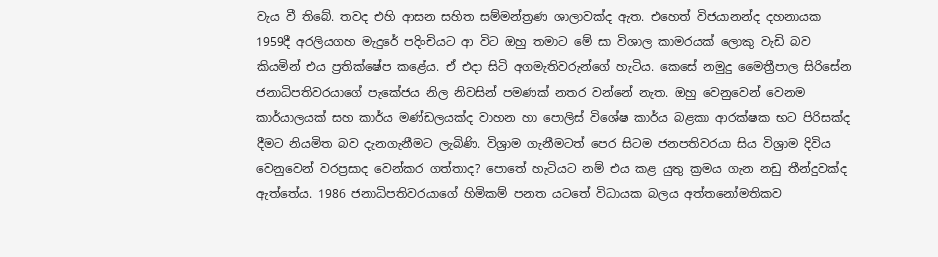වැය වී තිබේ. තවද එහි ආසන සහිත සම්මන්ත්‍රණ ශාලාවක්ද ඇත. එහෙත් විජයානන්ද දහනායක 1959දී අරලියගහ මැදුරේ පදිංචියට ආ විට ඔහු තමාට මේ සා විශාල කාමරයක් ලොකු වැඩි බව කියමින් එය ප්‍රතික්ෂේප කළේය. ඒ එදා සිටි අගමැතිවරුන්ගේ හැටිය. කෙසේ නමුදු මෛත්‍රීපාල සිරිසේන ජනාධිපතිවරයාගේ පැකේජය නිල නිවසින් පමණක් නතර වන්නේ නැත. ඔහු වෙනුවෙන් වෙනම කාර්යාලයක් සහ කාර්ය මණ්ඩලයක්ද වාහන හා පොලිස් විශේෂ කාර්ය බළකා ආරක්ෂක භට පිරිසක්ද දීමට නියමිත බව දැනගැනීමට ලැබිණි. විශ්‍රාම ගැනීමටත් පෙර සිටම ජනපතිවරයා සිය විශ්‍රාම දිවිය වෙනුවෙන් වරප්‍රසාද වෙන්කර ගත්තාද? පොතේ හැටියට නම් එය කළ යුතු ක්‍රමය ගැන නඩු තීන්දුවක්ද ඇත්තේය. 1986 ජනාධිපතිවරයාගේ හිමිකම් පනත යටතේ විධායක බලය අත්තනෝමතිකව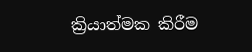ක්‍රියාත්මක කිරීම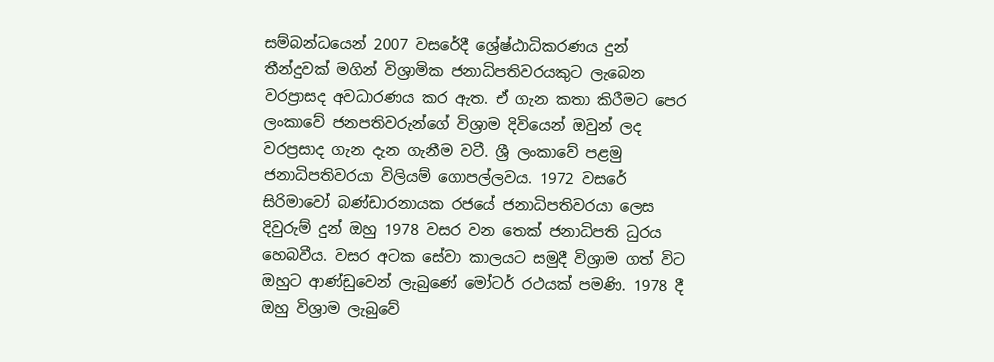සම්බන්ධයෙන් 2007 වසරේදී ශ්‍රේෂ්ඨාධිකරණය දුන් තීන්දුවක් මගින් විශ්‍රාමික ජනාධිපතිවරයකුට ලැබෙන වරප්‍රාසද අවධාරණය කර ඇත. ඒ ගැන කතා කිරීමට පෙර ලංකාවේ ජනපතිවරුන්ගේ විශ්‍රාම දිවියෙන් ඔවුන් ලද වරප්‍රසාද ගැන දැන ගැනීම වටී. ශ්‍රී ලංකාවේ පළමු ජනාධිපතිවරයා විලියම් ගොපල්ලවය. 1972 වසරේ සිරිමාවෝ බණ්ඩාරනායක රජයේ ජනාධිපතිවරයා ලෙස දිවුරුම් දුන් ඔහු 1978 වසර වන තෙක් ජනාධිපති ධුරය හෙබවීය. වසර අටක සේවා කාලයට සමුදී විශ්‍රාම ගත් විට ඔහුට ආණ්ඩුවෙන් ලැබුණේ මෝටර් රථයක් පමණි. 1978 දී ඔහු විශ්‍රාම ලැබුවේ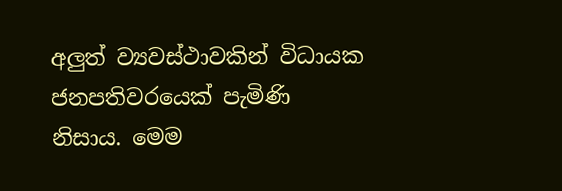අලුත් ව්‍යවස්ථාවකින් විධායක ජනපතිවරයෙක් පැමිණි නිසාය. මෙම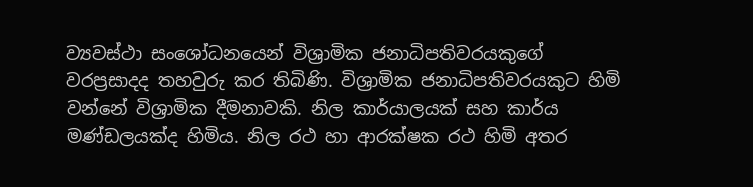ව්‍යවස්ථා සංශෝධනයෙන් විශ්‍රාමික ජනාධිපතිවරයකුගේ වරප්‍රසාදද තහවුරු කර තිබිණි. විශ්‍රාමික ජනාධිපතිවරයකුට හිමි වන්නේ විශ්‍රාමික දීමනාවකි. නිල කාර්යාලයක් සහ කාර්ය මණ්ඩලයක්ද හිමිය. නිල රථ හා ආරක්ෂක රථ හිමි අතර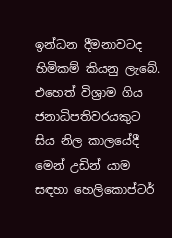ඉන්ධන දීමනාවටද හිමිකම් කියනු ලැබේ. එහෙත් විශ්‍රාම ගිය ජනාධිපතිවරයකුට සිය නිල කාලයේදී මෙන් උඩින් යාම සඳහා හෙලිකොප්ටර්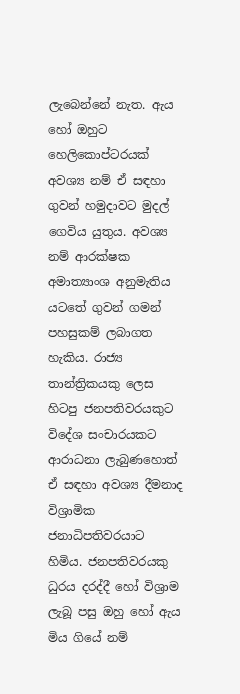ලැබෙන්නේ නැත. ඇය හෝ ඔහුට හෙලිකොප්ටරයක් අවශ්‍ය නම් ඒ සඳහා ගුවන් හමුදාවට මුදල් ගෙවිය යුතුය. අවශ්‍ය නම් ආරක්ෂක අමාත්‍යාංශ අනුමැතිය යටතේ ගුවන් ගමන් පහසුකම් ලබාගත හැකිය. රාජ්‍ය තාන්ත්‍රිකයකු ලෙස හිටපු ජනපතිවරයකුට විදේශ සංචාරයකට ආරාධනා ලැබුණහොත් ඒ සඳහා අවශ්‍ය දීමනාද විශ්‍රාමික ජනාධිපතිවරයාට හිමිය. ජනපතිවරයකු ධුරය දරද්දී හෝ විශ්‍රාම ලැබූ පසු ඔහු හෝ ඇය මිය ගියේ නම්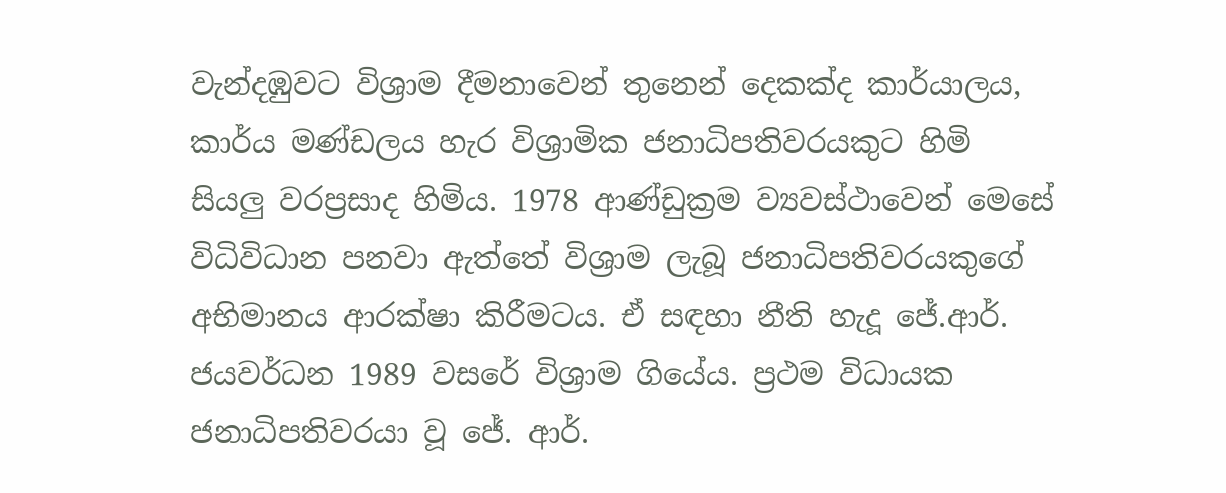වැන්දඹුවට විශ්‍රාම දීමනාවෙන් තුනෙන් දෙකක්ද කාර්යාලය, කාර්ය මණ්ඩලය හැර විශ්‍රාමික ජනාධිපතිවරයකුට හිමි සියලු වරප්‍රසාද හිමිය. 1978 ආණ්ඩුක්‍රම ව්‍යවස්ථාවෙන් මෙසේ විධිවිධාන පනවා ඇත්තේ විශ්‍රාම ලැබූ ජනාධිපතිවරයකුගේ අභිමානය ආරක්ෂා කිරීමටය. ඒ සඳහා නීති හැදූ ජේ.ආර්. ජයවර්ධන 1989 වසරේ විශ්‍රාම ගියේය. ප්‍රථම විධායක ජනාධිපතිවරයා වූ ජේ. ආර්.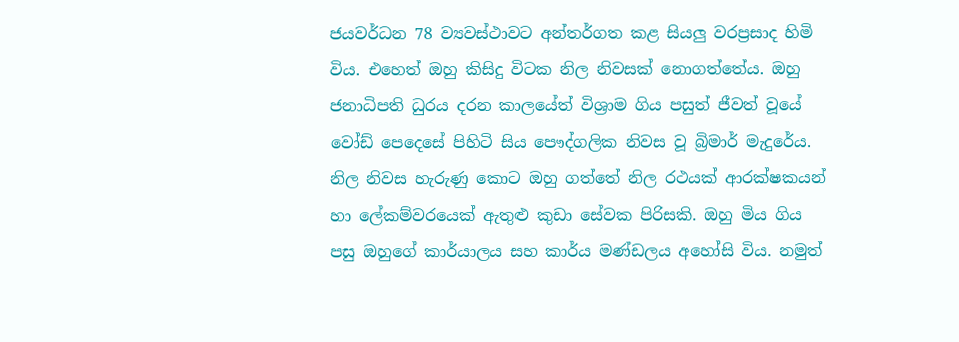ජයවර්ධන 78 ව්‍යවස්ථාවට අන්තර්ගත කළ සියලු වරප්‍රසාද හිමි විය. එහෙත් ඔහු කිසිදු විටක නිල නිවසක් නොගත්තේය. ඔහු ජනාධිපති ධුරය දරන කාලයේත් විශ්‍රාම ගිය පසුත් ජීවත් වූයේ වෝඩ් පෙදෙසේ පිහිටි සිය පෞද්ගලික නිවස වූ බ්‍රිමාර් මැදුරේය. නිල නිවස හැරුණු කොට ඔහු ගත්තේ නිල රථයක් ආරක්ෂකයන් හා ලේකම්වරයෙක් ඇතුළු කුඩා සේවක පිරිසකි. ඔහු මිය ගිය පසු ඔහුගේ කාර්යාලය සහ කාර්ය මණ්ඩලය අහෝසි විය. නමුත්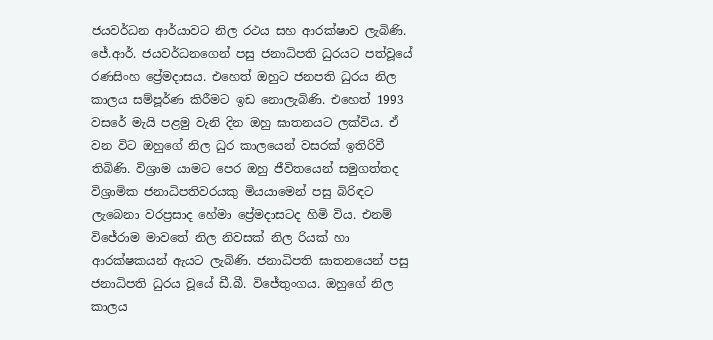ජයවර්ධන ආර්යාවට නිල රථය සහ ආරක්ෂාව ලැබිණි. ජේ.ආර්. ජයවර්ධනගෙන් පසු ජනාධිපති ධුරයට පත්වූයේ රණසිංහ ප්‍රේමදාසය. එහෙත් ඔහුට ජනපති ධුරය නිල කාලය සම්පූර්ණ කිරීමට ඉඩ නොලැබිණි. එහෙත් 1993 වසරේ මැයි පළමු වැනි දින ඔහු ඝාතනයට ලක්විය. ඒ වන විට ඔහුගේ නිල ධුර කාලයෙන් වසරක් ඉතිරිවී තිබිණි. විශ්‍රාම යාමට පෙර ඔහු ජීවිතයෙන් සමුගත්තද විශ්‍රාමික ජනාධිපතිවරයකු මියයාමෙන් පසු බිරිඳට ලැබෙනා වරප්‍රසාද හේමා ප්‍රේමදාසටද හිමි විය. එනම් විජේරාම මාවතේ නිල නිවසක් නිල රියක් හා ආරක්ෂකයන් ඇයට ලැබිණි. ජනාධිපති ඝාතනයෙන් පසු ජනාධිපති ධුරය වූයේ ඩී.බී. විජේතුංගය. ඔහුගේ නිල කාලය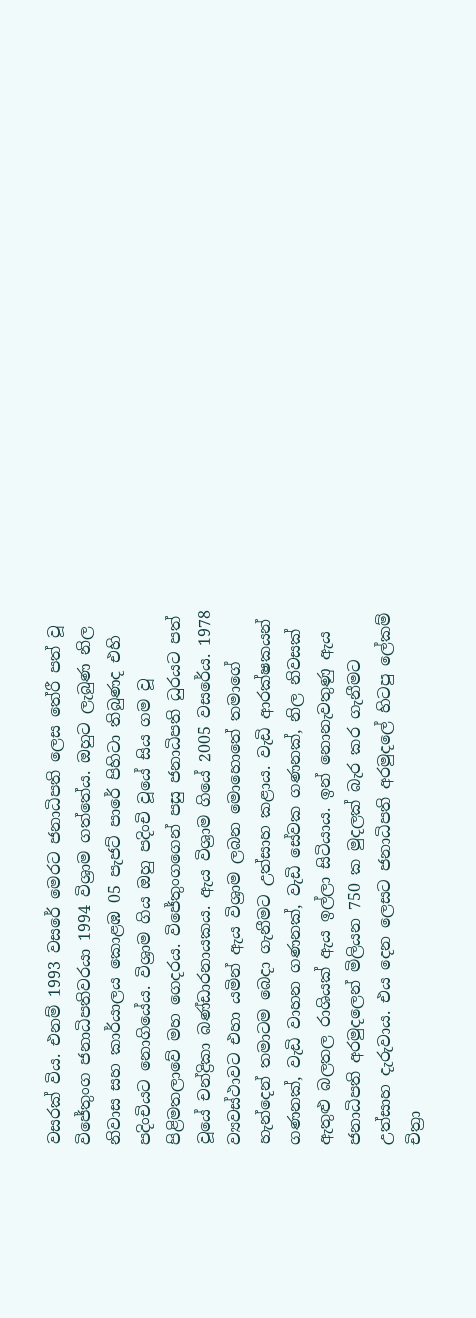වසරක් විය. එනම් 1993 වසරේ මෙරට ජනාධිපති ලෙස තේරී පත් වූ විජේතුංග ජනාධිපතිවරයා 1994 විශ්‍රාම ගත්තේය. ඔහුට ලැබුණ නිල නිවාස සහ කාර්යාලය කොළඹ 05 පැජට් පාරේ පිහිටා තිබුණද එහි පදිංචියට නොගියේය. විශ්‍රාම ගිය ඔහු පදිංචි වූයේ සිය ගම වූ පිළිමතලාවේ මහ ගෙදරය. විජේතුංගගෙන් පසු ජනාධිපති ධුරයට පත් වූයේ චන්ද්‍රිකා බණ්ඩාරනායකය. ඇය විශ්‍රාම ගියේ 2005 වසරේය. 1978 ව්‍යවස්ථාවට එහා යමින් ඇය විශ්‍රාම ලබන මොහොතේ තමාගේ හැන්දෙන් තමාටම බෙදා ගැනීමට උත්සාහ කළාය. වැඩි ආරක්ෂකයන් ගණනක්, වැඩි වාහන ගණනක්, වැඩි සේවක ගණනක්, නිල නිවසක් ඇතුළු බලතල රාශියක් ඇය ඉල්ලා සිටියාය. ඉන් නොනැවතුණු ඇය ජනාධිපති අරමුදලෙන් මිලියන 750 ක මුදලක් බැර කර ගැනීමට උත්සාහ දැරුවාය. එය දෙන ලෙසට ජනාධිපති අරමුදලේ හිටපු ලේකම් චිත්‍රා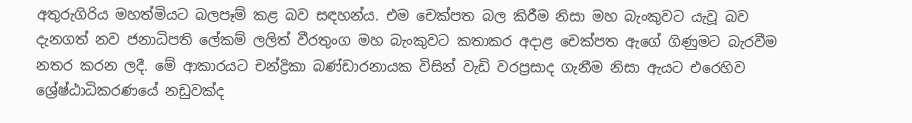අතුරුගිරිය මහත්මියට බලපෑම් කළ බව සඳහන්ය. එම චෙක්පත බල කිරීම නිසා මහ බැංකුවට යැවූ බව දැනගත් නව ජනාධිපති ලේකම් ලලිත් වීරතුංග මහ බැංකුවට කතාකර අදාළ චෙක්පත ඇගේ ගිණුමට බැරවීම නතර කරන ලදී. මේ ආකාරයට චන්ද්‍රිකා බණ්ඩාරනායක විසින් වැඩි වරප්‍රසාද ගැනීම නිසා ඇයට එරෙහිව ශ්‍රේෂ්ඨාධිකරණයේ නඩුවක්ද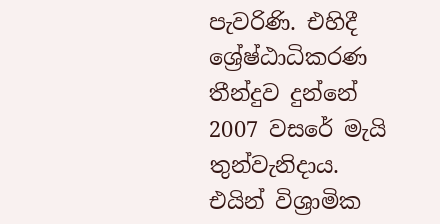පැවරිණි. එහිදී ශ්‍රේෂ්ඨාධිකරණ තීන්දුව දුන්නේ 2007 වසරේ මැයි තුන්වැනිදාය. එයින් විශ්‍රාමික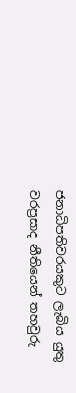ජනාධිපතිවරයකුට ලැබිය යුතු වරප්‍රසාද නීතියෙන් තහවුරු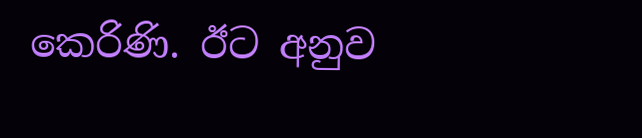කෙරිණි. ඊට අනුව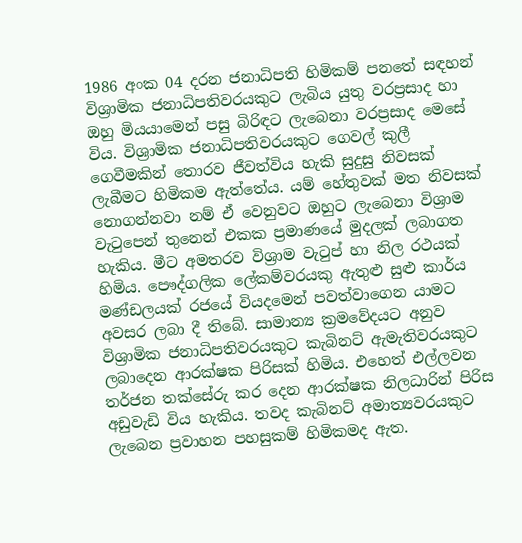1986 අංක 04 දරන ජනාධිපති හිමිකම් පනතේ සඳහන් විශ්‍රාමික ජනාධිපතිවරයකුට ලැබිය යුතු වරප්‍රසාද හා ඔහු මියයාමෙන් පසු බිරිඳට ලැබෙනා වරප්‍රසාද මෙසේ විය. විශ්‍රාමික ජනාධිපතිවරයකුට ගෙවල් කුලී ගෙවීමකින් තොරව ජීවත්විය හැකි සුදුසු නිවසක් ලැබීමට හිමිකම ඇත්තේය. යම් හේතුවක් මත නිවසක් නොගන්නවා නම් ඒ වෙනුවට ඔහුට ලැබෙනා විශ්‍රාම වැටුපෙන් තුනෙන් එකක ප්‍රමාණයේ මුදලක් ලබාගත හැකිය. මීට අමතරව විශ්‍රාම වැටුප් හා නිල රථයක් හිමිය. පෞද්ගලික ලේකම්වරයකු ඇතුළු සුළු කාර්ය මණ්ඩලයක් රජයේ වියදමෙන් පවත්වාගෙන යාමට අවසර ලබා දී තිබේ. සාමාන්‍ය ක්‍රමවේදයට අනුව විශ්‍රාමික ජනාධිපතිවරයකුට කැබිනට් ඇමැතිවරයකුට ලබාදෙන ආරක්ෂක පිරිසක් හිමිය. එහෙත් එල්ලවන තර්ජන තක්සේරු කර දෙන ආරක්ෂක නිලධාරින් පිරිස අඩුවැඩි විය හැකිය. තවද කැබිනට් අමාත්‍යවරයකුට ලැබෙන ප්‍රවාහන පහසුකම් හිමිකමද ඇත.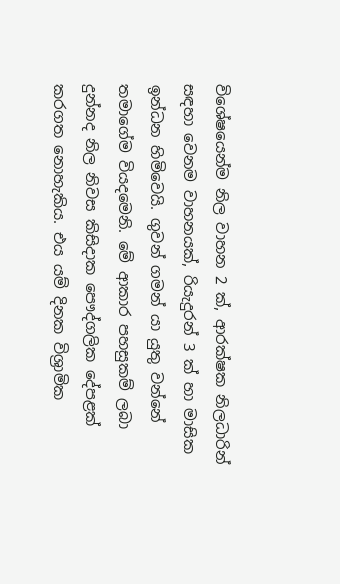විශේෂයෙන්ම නිල වාහන 2 ක්, ආරක්ෂක නිලධාරින් සඳහා වෙනම වාහනයක්, රියැදුරන් 3 ක් හා මාසික ඉන්ධන හිමිවෙයි. ගුවන් ගමන් යා යුතු වන්නේ තමාගේම වියදමෙනි. මේ ආකාර පහසුකම් ලබා දුන්නද නිල නිවස කිසිදාක පෞද්ගලික දේපළක් කරගත නොහැකිය. එය යම් දිනක විශ්‍රාමික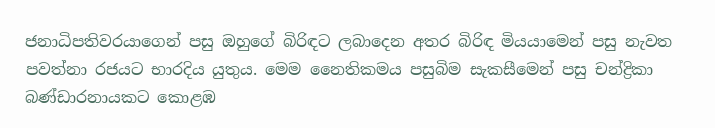ජනාධිපතිවරයාගෙන් පසු ඔහුගේ බිරිඳට ලබාදෙන අතර බිරිඳ මියයාමෙන් පසු නැවත පවත්නා රජයට භාරදිය යුතුය. මෙම නෛතිකමය පසුබිම සැකසීමෙන් පසු චන්ද්‍රිකා බණ්ඩාරනායකට කොළඹ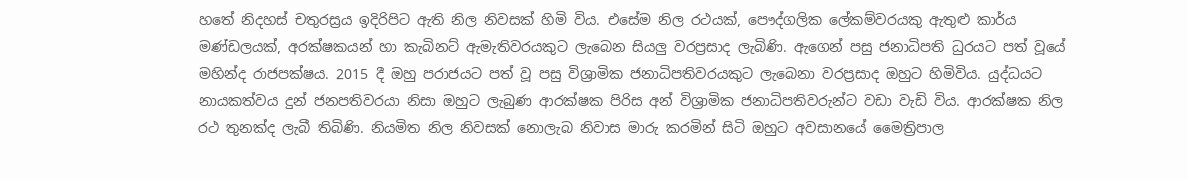හතේ නිදහස් චතුරස්‍රය ඉදිරිපිට ඇති නිල නිවසක් හිමි විය. එසේම නිල රථයක්, පෞද්ගලික ලේකම්වරයකු ඇතුළු කාර්ය මණ්ඩලයක්, අරක්ෂකයන් හා කැබිනට් ඇමැතිවරයකුට ලැබෙන සියලු වරප්‍රසාද ලැබිණි. ඇගෙන් පසු ජනාධිපති ධුරයට පත් වූයේ මහින්ද රාජපක්ෂය. 2015 දී ඔහු පරාජයට පත් වූ පසු විශ්‍රාමික ජනාධිපතිවරයකුට ලැබෙනා වරප්‍රසාද ඔහුට හිමිවිය. යුද්ධයට නායකත්වය දුන් ජනපතිවරයා නිසා ඔහුට ලැබුණ ආරක්ෂක පිරිස අන් විශ්‍රාමික ජනාධිපතිවරුන්ට වඩා වැඩි විය. ආරක්ෂක නිල රථ තුනක්ද ලැබී තිබිණි. නියමිත නිල නිවසක් නොලැබ නිවාස මාරු කරමින් සිටි ඔහුට අවසානයේ මෛත්‍රිපාල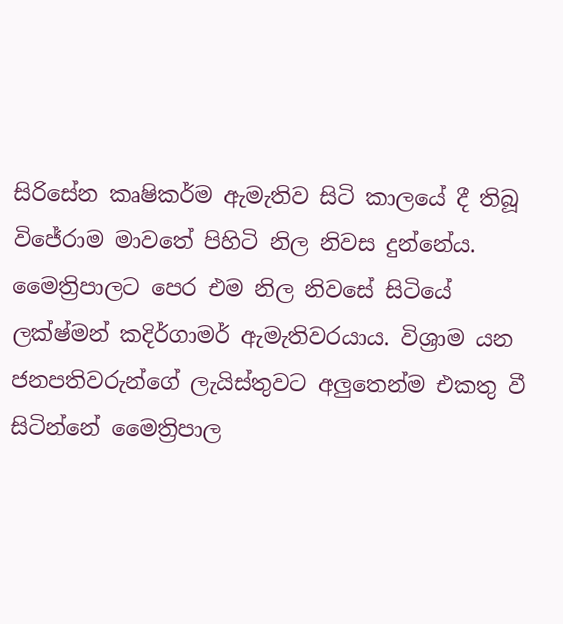සිරිසේන කෘෂිකර්ම ඇමැතිව සිටි කාලයේ දී තිබූ විජේරාම මාවතේ පිහිටි නිල නිවස දුන්නේය. මෛත්‍රිපාලට පෙර එම නිල නිවසේ සිටියේ ලක්ෂ්මන් කදිර්ගාමර් ඇමැතිවරයාය. විශ්‍රාම යන ජනපතිවරුන්ගේ ලැයිස්තුවට අලුතෙන්ම එකතු වී සිටින්නේ මෛත්‍රිපාල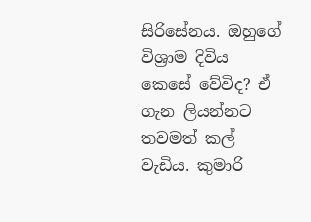සිරිසේනය. ඔහුගේ විශ්‍රාම දිවිය කෙසේ වේවිද? ඒ ගැන ලියන්නට තවමත් කල් වැඩිය. කුමාරි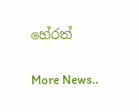හේරත්


More News..